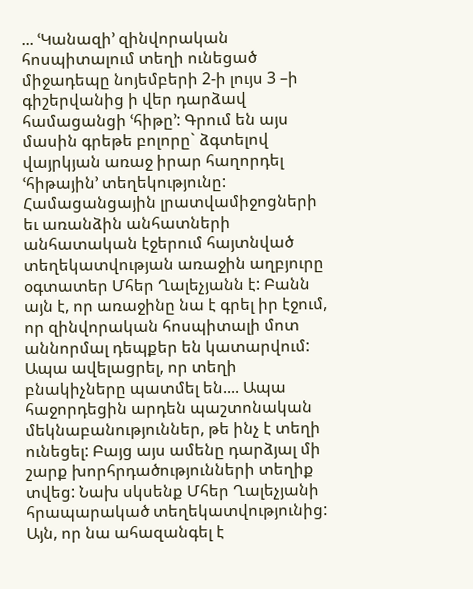... ՙԿանազի՚ զինվորական հոսպիտալում տեղի ունեցած միջադեպը նոյեմբերի 2-ի լույս 3 –ի գիշերվանից ի վեր դարձավ համացանցի ՙհիթը՚: Գրում են այս մասին գրեթե բոլորը` ձգտելով վայրկյան առաջ իրար հաղորդել ՙհիթային՚ տեղեկությունը: Համացանցային լրատվամիջոցների եւ առանձին անհատների անհատական էջերում հայտնված տեղեկատվության առաջին աղբյուրը օգտատեր Մհեր Ղալեչյանն է: Բանն այն է, որ առաջինը նա է գրել իր էջում, որ զինվորական հոսպիտալի մոտ աննորմալ դեպքեր են կատարվում: Ապա ավելացրել, որ տեղի բնակիչները պատմել են.... Ապա հաջորդեցին արդեն պաշտոնական մեկնաբանություններ, թե ինչ է տեղի ունեցել: Բայց այս ամենը դարձյալ մի շարք խորհրդածությունների տեղիք տվեց: Նախ սկսենք Մհեր Ղալեչյանի հրապարակած տեղեկատվությունից: Այն, որ նա ահազանգել է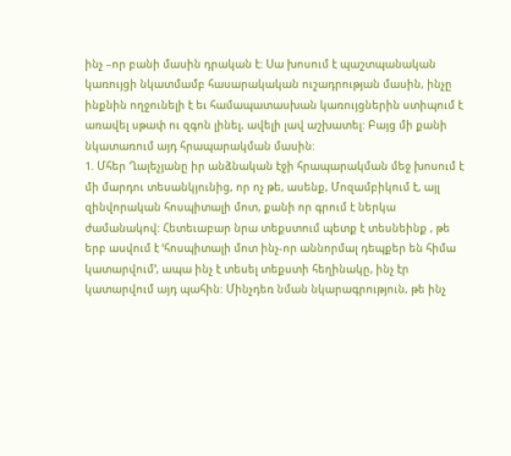ինչ –որ բանի մասին դրական է: Սա խոսում է պաշտպանական կառույցի նկատմամբ հասարակական ուշադրության մասին, ինչը ինքնին ողջունելի է եւ համապատասխան կառույցներին ստիպում է առավել սթափ ու զգոն լինել, ավելի լավ աշխատել: Բայց մի քանի նկատառում այդ հրապարակման մասին:
1. Մհեր Ղալեչյանը իր անձնական էջի հրապարակման մեջ խոսում է մի մարդու տեսանկյունից, որ ոչ թե, ասենք, Մոզամբիկում է, այլ զինվորական հոսպիտալի մոտ, քանի որ գրում է ներկա ժամանակով: Հետեւաբար նրա տեքստում պետք է տեսնեինք , թե երբ ասվում է ՙհոսպիտալի մոտ ինչ-որ աննորմալ դեպքեր են հիմա կատարվում՚, ապա ինչ է տեսել տեքստի հեղինակը, ինչ էր կատարվում այդ պահին: Մինչդեռ նման նկարագրություն, թե ինչ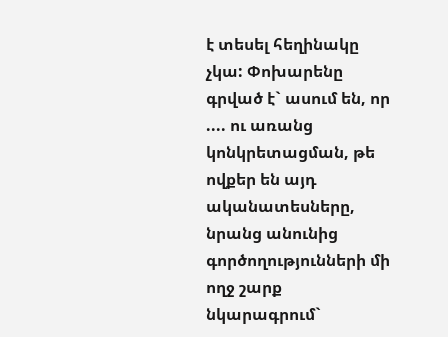է տեսել հեղինակը չկա: Փոխարենը գրված է` ասում են, որ .... ու առանց կոնկրետացման, թե ովքեր են այդ ականատեսները, նրանց անունից գործողությունների մի ողջ շարք նկարագրում`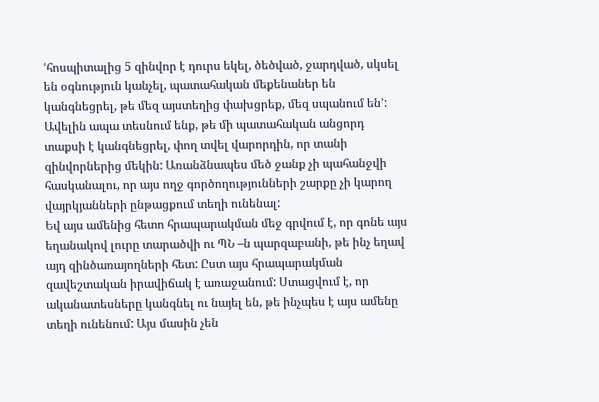ՙհոսպիտալից 5 զինվոր է դուրս եկել, ծեծված, ջարդված, սկսել են օգնություն կանչել, պատահական մեքենաներ են կանգնեցրել, թե մեզ այստեղից փախցրեք, մեզ սպանում են՚: Ավելին ապա տեսնում ենք, թե մի պատահական անցորդ տաքսի է կանգնեցրել, փող տվել վարորդին, որ տանի զինվորներից մեկին: Առանձնապես մեծ ջանք չի պահանջվի հասկանալու, որ այս ողջ գործողությունների շարքը չի կարող վայրկյանների ընթացքում տեղի ունենալ:
Եվ այս ամենից հետո հրապարակման մեջ գրվում է, որ գոնե այս եղանակով լուրը տարածվի ու ՊՆ –ն պարզաբանի, թե ինչ եղավ այդ զինծառայողների հետ: Ըստ այս հրապարակման զավեշտական իրավիճակ է առաջանում: Ստացվում է, որ ականատեսները կանգնել ու նայել են, թե ինչպես է այս ամենը տեղի ունենում: Այս մասին չեն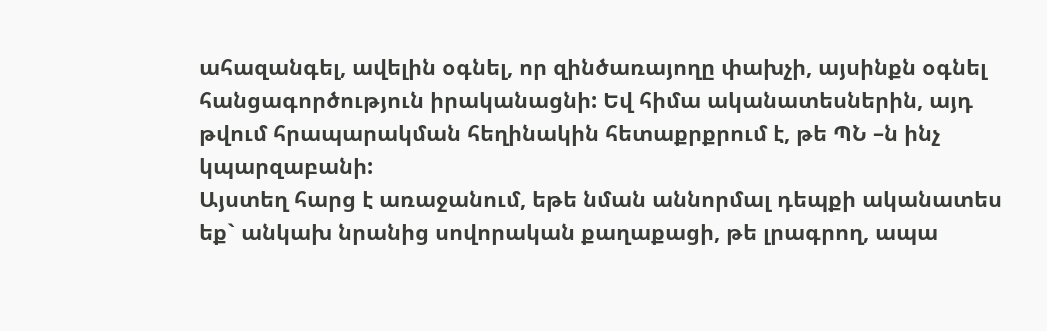ահազանգել, ավելին օգնել, որ զինծառայողը փախչի, այսինքն օգնել հանցագործություն իրականացնի: Եվ հիմա ականատեսներին, այդ թվում հրապարակման հեղինակին հետաքրքրում է, թե ՊՆ –ն ինչ կպարզաբանի:
Այստեղ հարց է առաջանում, եթե նման աննորմալ դեպքի ականատես եք` անկախ նրանից սովորական քաղաքացի, թե լրագրող, ապա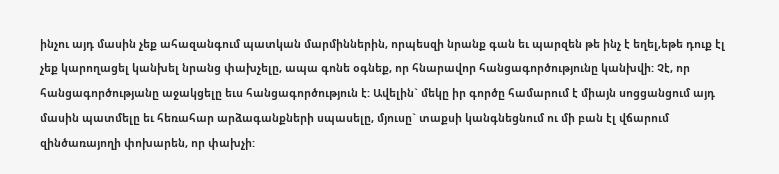ինչու այդ մասին չեք ահազանգում պատկան մարմիններին, որպեսզի նրանք գան եւ պարզեն թե ինչ է եղել,եթե դուք էլ չեք կարողացել կանխել նրանց փախչելը, ապա գոնե օգնեք, որ հնարավոր հանցագործությունը կանխվի: Չէ, որ հանցագործությանը աջակցելը եւս հանցագործություն է: Ավելին` մեկը իր գործը համարում է միայն սոցցանցում այդ մասին պատմելը եւ հեռահար արձագանքների սպասելը, մյուսը` տաքսի կանգնեցնում ու մի բան էլ վճարում զինծառայողի փոխարեն, որ փախչի: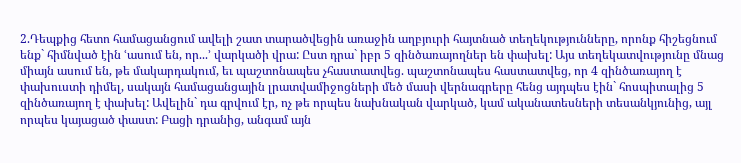2.Դեպքից հետո համացանցում ավելի շատ տարածվեցին առաջին աղբյուրի հայտնած տեղեկությունները, որոնք հիշեցնում ենք` հիմնված էին ՙասում են, որ...՚ վարկածի վրա: Ըստ դրա` իբր 5 զինծառայողներ են փախել: Այս տեղեկատվությունը մնաց միայն ասում են, թե մակարդակում, եւ պաշտոնապես չհաստատվեց. պաշտոնապես հաստատվեց, որ 4 զինծառայող է փախուստի դիմել, սակայն համացանցային լրատվամիջոցների մեծ մասի վերնագրերը հենց այդպես էին` հոսպիտալից 5 զինծառայող է փախել: Ավելին` դա գրվում էր, ոչ թե որպես նախնական վարկած, կամ ականատեսների տեսանկյունից, այլ որպես կայացած փաստ: Բացի դրանից, անգամ այն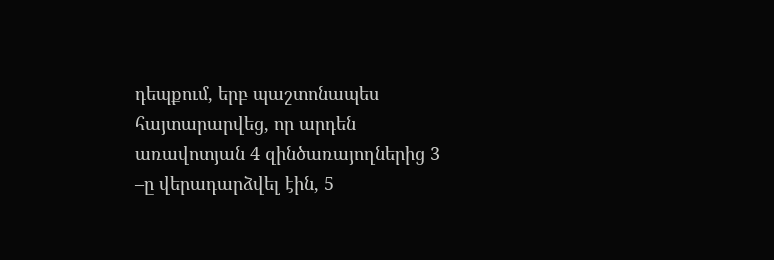դեպքում, երբ պաշտոնապես հայտարարվեց, որ արդեն առավոտյան 4 զինծառայողներից 3 –ը վերադարձվել էին, 5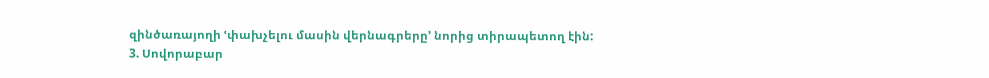զինծառայողի ՙփախչելու մասին վերնագրերը՚ նորից տիրապետող էին:
3. Սովորաբար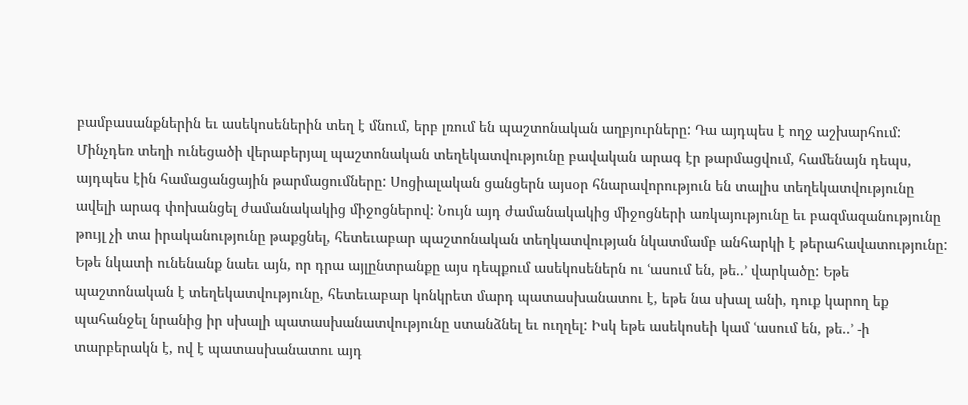բամբասանքներին եւ ասեկոսեներին տեղ է մնում, երբ լռում են պաշտոնական աղբյուրները: Դա այդպես է ողջ աշխարհում: Մինչդեռ տեղի ունեցածի վերաբերյալ պաշտոնական տեղեկատվությունը բավական արագ էր թարմացվում, համենայն դեպս, այդպես էին համացանցային թարմացումները: Սոցիալական ցանցերն այսօր հնարավորություն են տալիս տեղեկատվությունը ավելի արագ փոխանցել ժամանակակից միջոցներով: Նույն այդ ժամանակակից միջոցների առկայությունը եւ բազմազանությունը թույլ չի տա իրականությունը թաքցնել, հետեւաբար պաշտոնական տեղկատվության նկատմամբ անհարկի է թերահավատությունը: Եթե նկատի ունենանք նաեւ այն, որ դրա այլընտրանքը այս դեպքում ասեկոսեներն ու ՙասում են, թե..՚ վարկածը: Եթե պաշտոնական է տեղեկատվությունը, հետեւաբար կոնկրետ մարդ պատասխանատու է, եթե նա սխալ անի, դուք կարող եք պահանջել նրանից իր սխալի պատասխանատվությունը ստանձնել եւ ուղղել: Իսկ եթե ասեկոսեի կամ ՙասում են, թե..՚ -ի տարբերակն է, ով է պատասխանատու այդ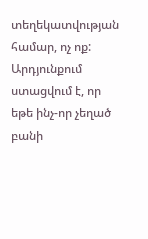տեղեկատվության համար, ոչ ոք: Արդյունքում ստացվում է, որ եթե ինչ-որ չեղած բանի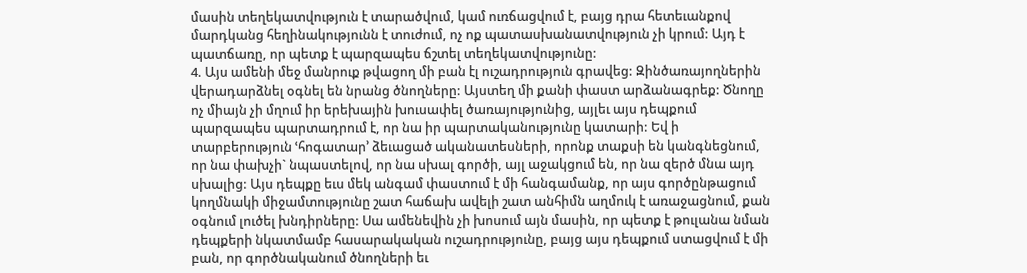մասին տեղեկատվություն է տարածվում, կամ ուռճացվում է, բայց դրա հետեւանքով մարդկանց հեղինակությունն է տուժում, ոչ ոք պատասխանատվություն չի կրում: Այդ է պատճառը, որ պետք է պարզապես ճշտել տեղեկատվությունը:
4. Այս ամենի մեջ մանրուք թվացող մի բան էլ ուշադրություն գրավեց: Զինծառայողներին վերադարձնել օգնել են նրանց ծնողները: Այստեղ մի քանի փաստ արձանագրեք: Ծնողը ոչ միայն չի մղում իր երեխային խուսափել ծառայությունից, այլեւ այս դեպքում պարզապես պարտադրում է, որ նա իր պարտականությունը կատարի: Եվ ի տարբերություն ՙհոգատար՚ ձեւացած ականատեսների, որոնք տաքսի են կանգնեցնում, որ նա փախչի` նպաստելով, որ նա սխալ գործի, այլ աջակցում են, որ նա զերծ մնա այդ սխալից: Այս դեպքը եւս մեկ անգամ փաստում է մի հանգամանք, որ այս գործընթացում կողմնակի միջամտությունը շատ հաճախ ավելի շատ անհիմն աղմուկ է առաջացնում, քան օգնում լուծել խնդիրները: Սա ամենեվին չի խոսում այն մասին, որ պետք է թուլանա նման դեպքերի նկատմամբ հասարակական ուշադրությունը, բայց այս դեպքում ստացվում է մի բան, որ գործնականում ծնողների եւ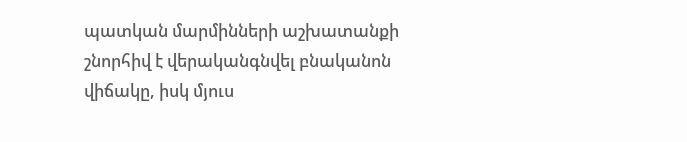պատկան մարմինների աշխատանքի շնորհիվ է վերականգնվել բնականոն վիճակը, իսկ մյուս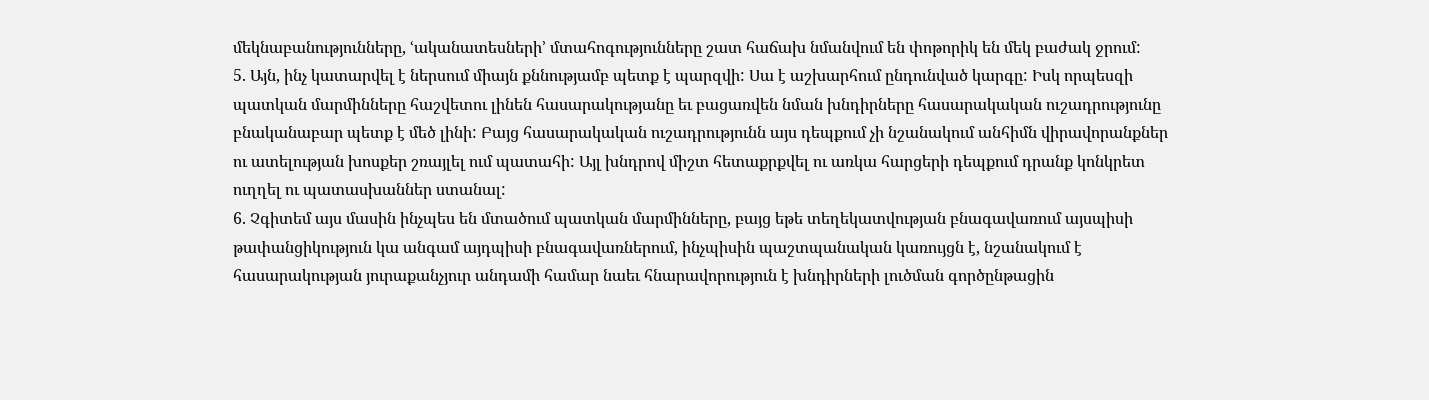մեկնաբանությունները, ՙականատեսների՚ մտահոգությունները շատ հաճախ նմանվում են փոթորիկ են մեկ բաժակ ջրում:
5. Այն, ինչ կատարվել է ներսում միայն քննությամբ պետք է պարզվի: Սա է աշխարհում ընդունված կարգը: Իսկ որպեսզի պատկան մարմինները հաշվետու լինեն հասարակությանը եւ բացառվեն նման խնդիրները հասարակական ուշադրությունը բնականաբար պետք է մեծ լինի: Բայց հասարակական ուշադրությունն այս դեպքում չի նշանակում անհիմն վիրավորանքներ ու ատելության խոսքեր շռայլել ում պատահի: Այլ խնդրով միշտ հետաքրքվել ու առկա հարցերի դեպքում դրանք կոնկրետ ուղղել ու պատասխաններ ստանալ:
6. Չգիտեմ այս մասին ինչպես են մտածում պատկան մարմինները, բայց եթե տեղեկատվության բնագավառում այսպիսի թափանցիկություն կա անգամ այդպիսի բնագավառներում, ինչպիսին պաշտպանական կառույցն է, նշանակում է հասարակության յուրաքանչյուր անդամի համար նաեւ հնարավորություն է խնդիրների լուծման գործընթացին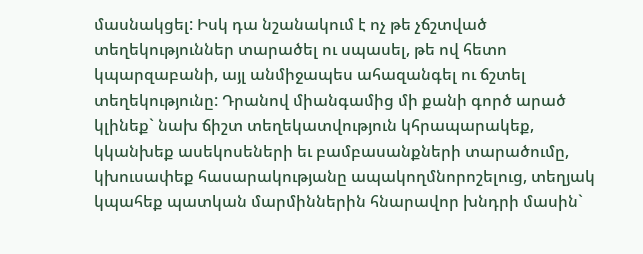մասնակցել: Իսկ դա նշանակում է ոչ թե չճշտված տեղեկություններ տարածել ու սպասել, թե ով հետո կպարզաբանի, այլ անմիջապես ահազանգել ու ճշտել տեղեկությունը: Դրանով միանգամից մի քանի գործ արած կլինեք` նախ ճիշտ տեղեկատվություն կհրապարակեք, կկանխեք ասեկոսեների եւ բամբասանքների տարածումը, կխուսափեք հասարակությանը ապակողմնորոշելուց, տեղյակ կպահեք պատկան մարմիններին հնարավոր խնդրի մասին`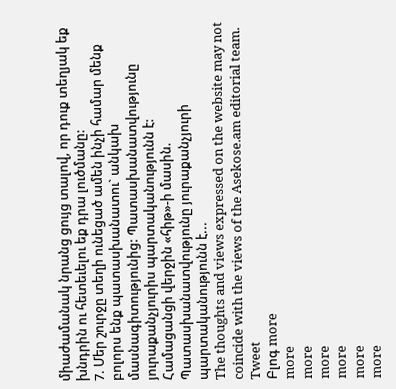միաժամանակ նրանց ցույց տալով, որ դուք տեղյակ եք խնդրին ու հետեւելու եք դրա լուծմանը:
7. Մեր շուրջը տեղի ունեցած ամեն ինչի համար մենք բոլորս ենք պատասխանատու` անկախ մասնագիտությունից: Պատասխանատվությունը յուրաքանչյուրիս պարտականությունն է:
Համացանցի վերջին «հիթ»-ի մասին. Պատասխանատվությունը յուրաքանչյուրի պարտականությունն է...
The thoughts and views expressed on the website may not coincide with the views of the Asekose.am editorial team.
Tweet
Բլոգ more
more
more
more
more
more
more